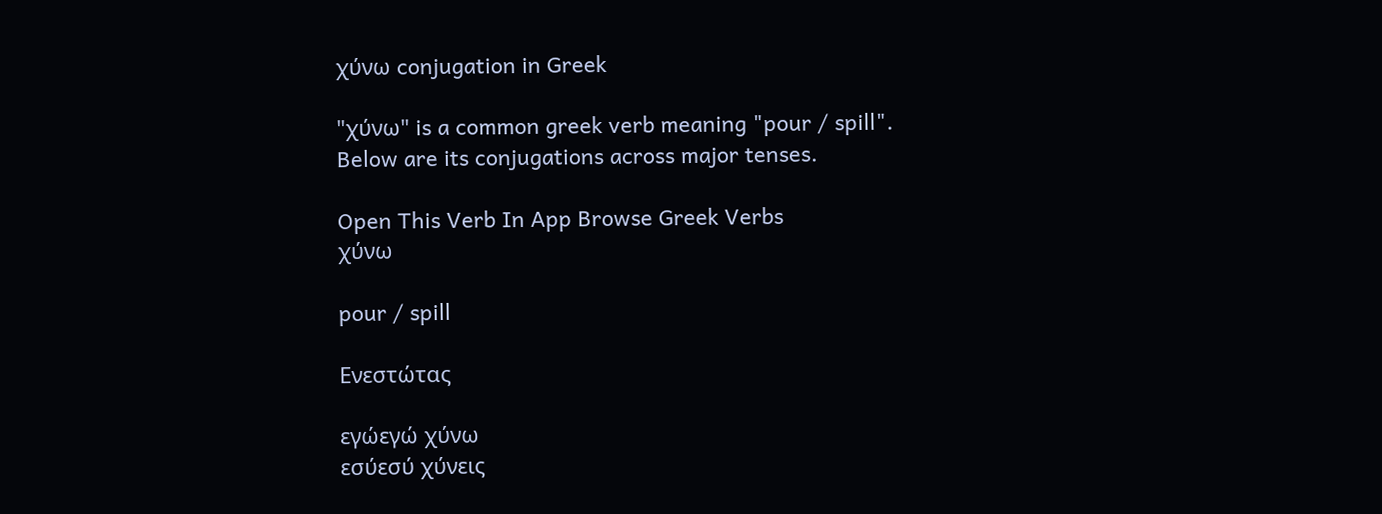χύνω conjugation in Greek

"χύνω" is a common greek verb meaning "pour / spill". Below are its conjugations across major tenses.

Open This Verb In App Browse Greek Verbs
χύνω

pour / spill

Ενεστώτας

εγώεγώ χύνω
εσύεσύ χύνεις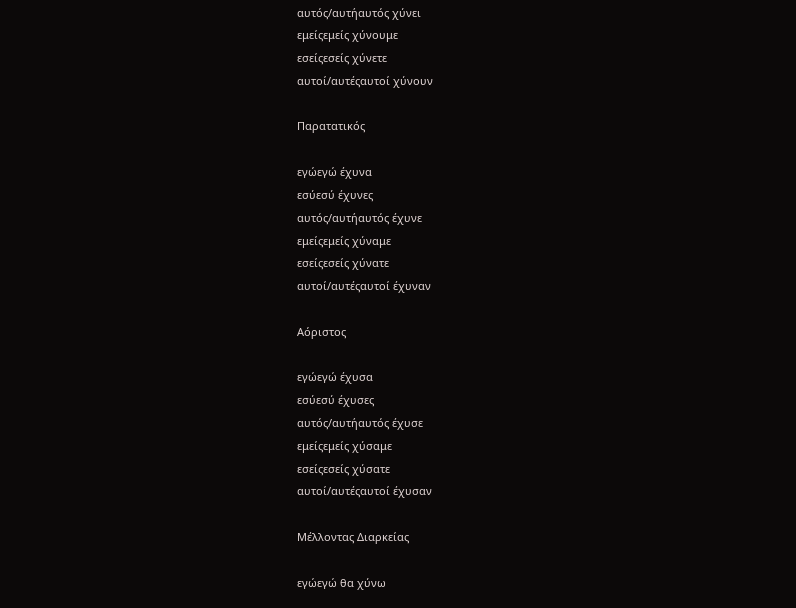αυτός/αυτήαυτός χύνει
εμείςεμείς χύνουμε
εσείςεσείς χύνετε
αυτοί/αυτέςαυτοί χύνουν

Παρατατικός

εγώεγώ έχυνα
εσύεσύ έχυνες
αυτός/αυτήαυτός έχυνε
εμείςεμείς χύναμε
εσείςεσείς χύνατε
αυτοί/αυτέςαυτοί έχυναν

Αόριστος

εγώεγώ έχυσα
εσύεσύ έχυσες
αυτός/αυτήαυτός έχυσε
εμείςεμείς χύσαμε
εσείςεσείς χύσατε
αυτοί/αυτέςαυτοί έχυσαν

Μέλλοντας Διαρκείας

εγώεγώ θα χύνω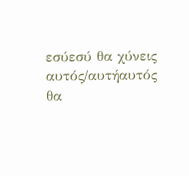εσύεσύ θα χύνεις
αυτός/αυτήαυτός θα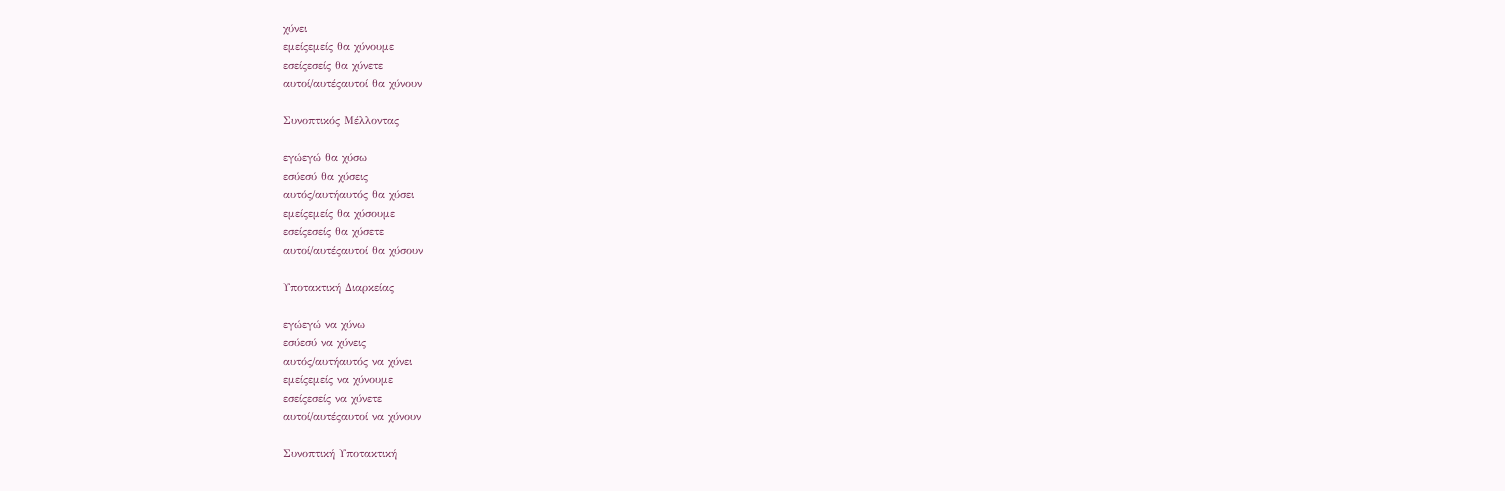χύνει
εμείςεμείς θα χύνουμε
εσείςεσείς θα χύνετε
αυτοί/αυτέςαυτοί θα χύνουν

Συνοπτικός Μέλλοντας

εγώεγώ θα χύσω
εσύεσύ θα χύσεις
αυτός/αυτήαυτός θα χύσει
εμείςεμείς θα χύσουμε
εσείςεσείς θα χύσετε
αυτοί/αυτέςαυτοί θα χύσουν

Υποτακτική Διαρκείας

εγώεγώ να χύνω
εσύεσύ να χύνεις
αυτός/αυτήαυτός να χύνει
εμείςεμείς να χύνουμε
εσείςεσείς να χύνετε
αυτοί/αυτέςαυτοί να χύνουν

Συνοπτική Υποτακτική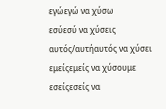εγώεγώ να χύσω
εσύεσύ να χύσεις
αυτός/αυτήαυτός να χύσει
εμείςεμείς να χύσουμε
εσείςεσείς να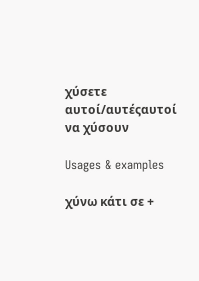χύσετε
αυτοί/αυτέςαυτοί να χύσουν

Usages & examples

χύνω κάτι σε +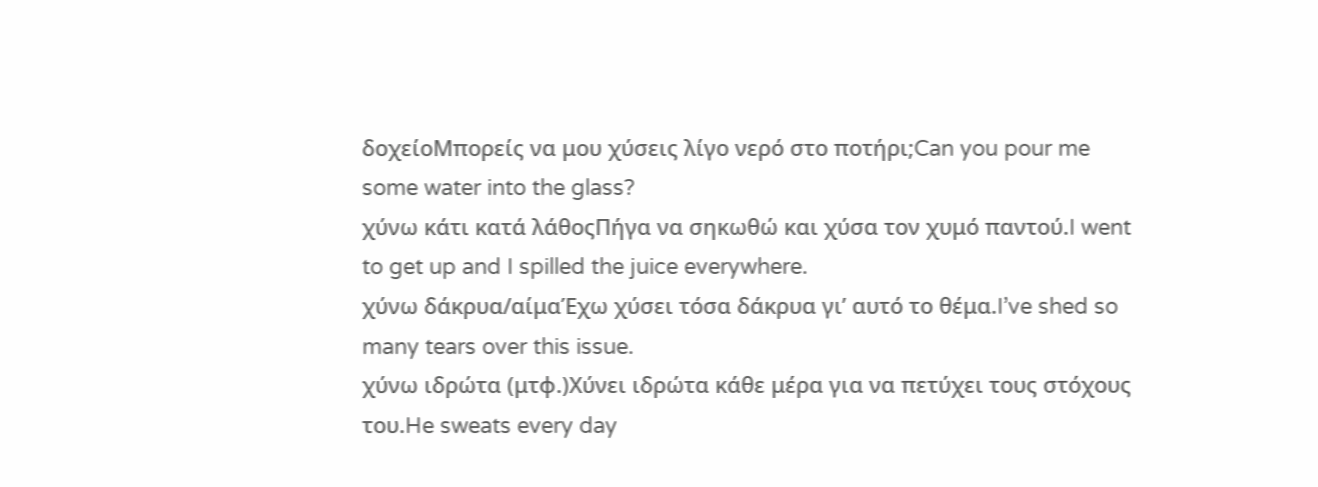δοχείοΜπορείς να μου χύσεις λίγο νερό στο ποτήρι;Can you pour me some water into the glass?
χύνω κάτι κατά λάθοςΠήγα να σηκωθώ και χύσα τον χυμό παντού.I went to get up and I spilled the juice everywhere.
χύνω δάκρυα/αίμαΈχω χύσει τόσα δάκρυα γι’ αυτό το θέμα.I’ve shed so many tears over this issue.
χύνω ιδρώτα (μτφ.)Χύνει ιδρώτα κάθε μέρα για να πετύχει τους στόχους του.He sweats every day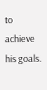to achieve his goals.